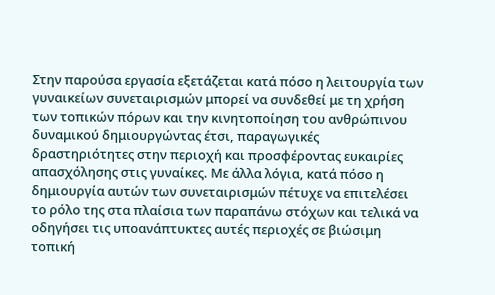Στην παρούσα εργασία εξετάζεται κατά πόσο η λειτουργία των γυναικείων συνεταιρισμών μπορεί να συνδεθεί με τη χρήση των τοπικών πόρων και την κινητοποίηση του ανθρώπινου δυναμικού δημιουργώντας έτσι, παραγωγικές δραστηριότητες στην περιοχή και προσφέροντας ευκαιρίες απασχόλησης στις γυναίκες. Με άλλα λόγια, κατά πόσο η δημιουργία αυτών των συνεταιρισμών πέτυχε να επιτελέσει το ρόλο της στα πλαίσια των παραπάνω στόχων και τελικά να οδηγήσει τις υποανάπτυκτες αυτές περιοχές σε βιώσιμη τοπική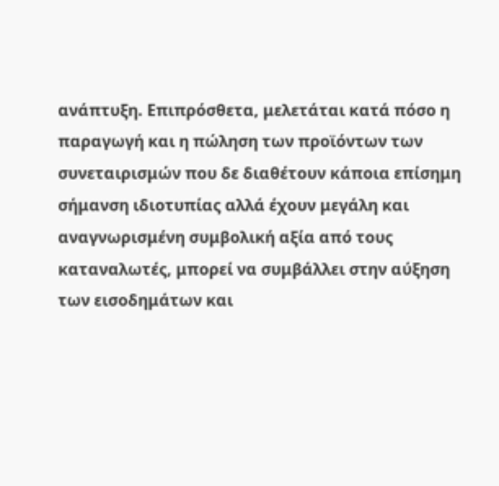ανάπτυξη. Επιπρόσθετα, μελετάται κατά πόσο η παραγωγή και η πώληση των προϊόντων των συνεταιρισμών που δε διαθέτουν κάποια επίσημη σήμανση ιδιοτυπίας αλλά έχουν μεγάλη και αναγνωρισμένη συμβολική αξία από τους καταναλωτές, μπορεί να συμβάλλει στην αύξηση των εισοδημάτων και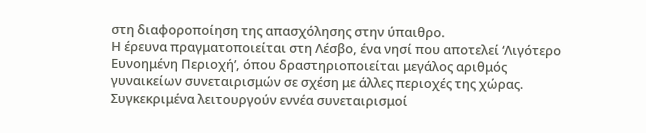στη διαφοροποίηση της απασχόλησης στην ύπαιθρο.
Η έρευνα πραγματοποιείται στη Λέσβο, ένα νησί που αποτελεί ‘Λιγότερο Ευνοημένη Περιοχή’, όπου δραστηριοποιείται μεγάλος αριθμός γυναικείων συνεταιρισμών σε σχέση με άλλες περιοχές της χώρας. Συγκεκριμένα λειτουργούν εννέα συνεταιρισμοί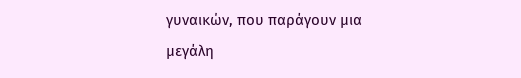γυναικών, που παράγουν μια μεγάλη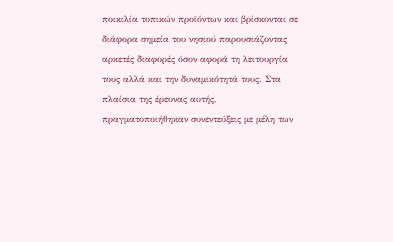ποικιλία τοπικών προϊόντων και βρίσκονται σε διάφορα σημεία του νησιού παρουσιάζοντας αρκετές διαφορές όσον αφορά τη λειτουργία τους αλλά και την δυναμικότητά τους. Στα πλαίσια της έρευνας αυτής, πραγματοποιήθηκαν συνεντεύξεις με μέλη των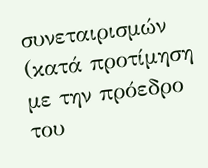συνεταιρισμών (κατά προτίμηση με την πρόεδρο του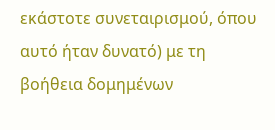εκάστοτε συνεταιρισμού, όπου αυτό ήταν δυνατό) με τη βοήθεια δομημένων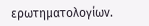ερωτηματολογίων.